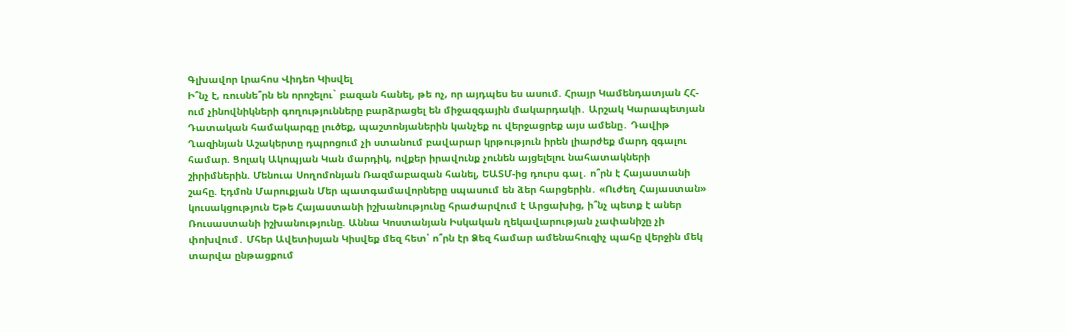Գլխավոր Լրահոս Վիդեո Կիսվել
Ի՞նչ է, ռուսնե՞րն են որոշելու` բազան հանել, թե ոչ, որ այդպես ես ասում. Հրայր Կամենդատյան ՀՀ-ում չինովնիկների գողությունները բարձրացել են միջազգային մակարդակի․ Արշակ Կարապետյան Դատական համակարգը լուծեք, պաշտոնյաներին կանչեք ու վերջացրեք այս ամենը․ Դավիթ Ղազինյան Աշակերտը դպրոցում չի ստանում բավարար կրթություն իրեն լիարժեք մարդ զգալու համար. Ցոլակ Ակոպյան Կան մարդիկ, ովքեր իրավունք չունեն այցելելու նահատակների շիրիմներին. Մենուա Սողոմոնյան Ռազմաբազան հանել, ԵԱՏՄ-ից դուրս գալ․ ո՞րն է Հայաստանի շահը. Էդմոն Մարուքյան Մեր պատգամավորները սպասում են ձեր հարցերին․ «Ուժեղ Հայաստան» կուսակցություն Եթե Հայաստանի իշխանությունը հրաժարվում է Արցախից, ի՞նչ պետք է աներ Ռուսաստանի իշխանությունը. Աննա Կոստանյան Իսկական ղեկավարության չափանիշը չի փոխվում․ Մհեր Ավետիսյան Կիսվեք մեզ հետ՝ ո՞րն էր Ձեզ համար ամենահուզիչ պահը վերջին մեկ տարվա ընթացքում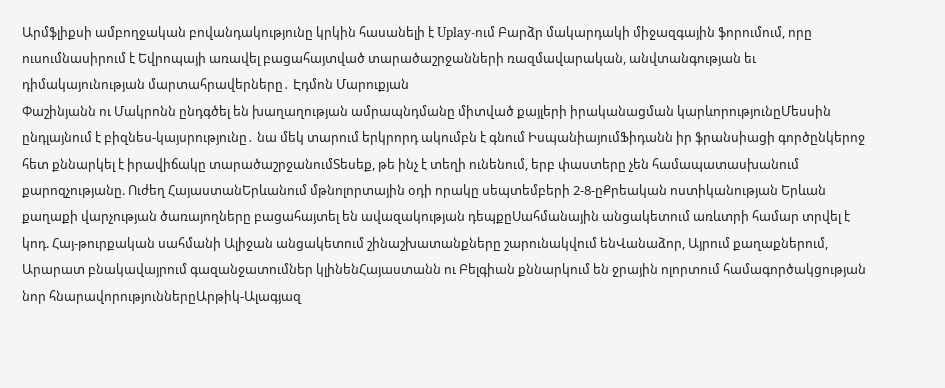Արմֆլիքսի ամբողջական բովանդակությունը կրկին հասանելի է Uplay-ում Բարձր մակարդակի միջազգային ֆորումում, որը ուսումնասիրում է Եվրոպայի առավել բացահայտված տարածաշրջանների ռազմավարական, անվտանգության եւ դիմակայունության մարտահրավերները․ Էդմոն Մարուքյան
Փաշինյանն ու Մակրոնն ընդգծել են խաղաղության ամրապնդմանը միտված քայլերի իրականացման կարևորությունըՄեսսին ընդլայնում է բիզնես-կայսրությունը․ նա մեկ տարում երկրորդ ակումբն է գնում ԻսպանիայումՖիդանն իր ֆրանսիացի գործընկերոջ հետ քննարկել է իրավիճակը տարածաշրջանումՏեսեք, թե ինչ է տեղի ունենում, երբ փաստերը չեն համապատասխանում քարոզչությանը. Ուժեղ ՀայաստանԵրևանում մթնոլորտային օդի որակը սեպտեմբերի 2-8-ըՔրեական ոստիկանության Երևան քաղաքի վարչության ծառայողները բացահայտել են ավազակության դեպքըՍահմանային անցակետում առևտրի համար տրվել է կոդ. Հայ-թուրքական սահմանի Ալիջան անցակետում շինաշխատանքները շարունակվում ենՎանաձոր, Այրում քաղաքներում, Արարատ բնակավայրում գազանջատումներ կլինենՀայաստանն ու Բելգիան քննարկում են ջրային ոլորտում համագործակցության նոր հնարավորություններըԱրթիկ-Ալագյազ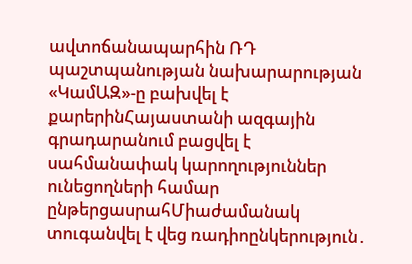ավտոճանապարհին ՌԴ պաշտպանության նախարարության «ԿամԱԶ»-ը բախվել է քարերինՀայաստանի ազգային գրադարանում բացվել է սահմանափակ կարողություններ ունեցողների համար ընթերցասրահՄիաժամանակ տուգանվել է վեց ռադիոընկերություն․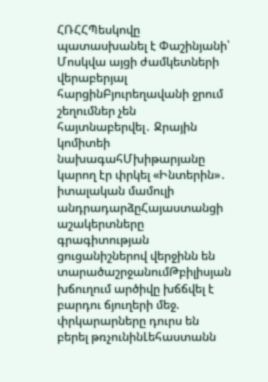ՀՌՀՀՊեսկովը պատասխանել է Փաշինյանի՝ Մոսկվա այցի ժամկետների վերաբերյալ հարցինԲյուրեղավանի ջրում շեղումներ չեն հայտնաբերվել․ Ջրային կոմիտեի նախագահՄխիթարյանը կարող էր փրկել «Ինտերին»․ իտալական մամուլի անդրադարձըՀայաստանցի աշակերտները գրագիտության ցուցանիշներով վերջինն են տարածաշրջանումԹբիլիսյան խճուղում արծիվը խճճվել է բարդու ճյուղերի մեջ. փրկարարները դուրս են բերել թռչունինԼեհաստանն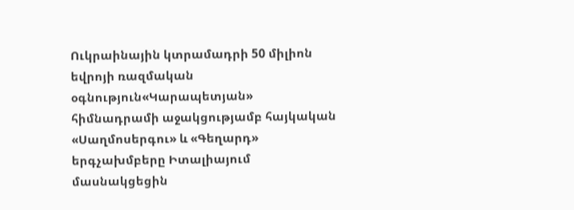Ուկրաինային կտրամադրի 50 միլիոն եվրոյի ռազմական օգնություն«Կարապետյան» հիմնադրամի աջակցությամբ հայկական «Սաղմոսերգու» և «Գեղարդ» երգչախմբերը Իտալիայում մասնակցեցին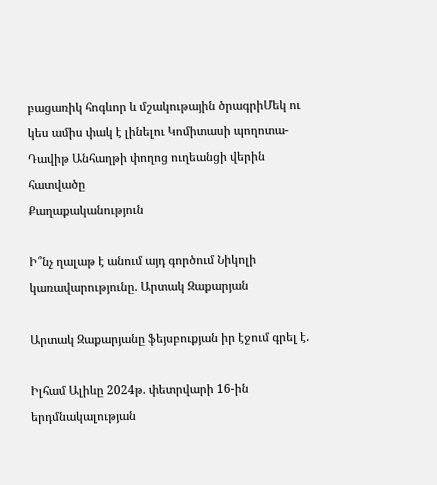բացառիկ հոգևոր և մշակութային ծրագրիՄեկ ու կես ամիս փակ է լինելու Կոմիտասի պողոտա-Դավիթ Անհաղթի փողոց ուղեանցի վերին հատվածը
Քաղաքականություն

Ի՞նչ ղալաթ է անում այդ գործում Նիկոլի կառավարությունը. Արտակ Զաքարյան

Արտակ Զաքարյանը ֆեյսբուքյան իր էջում գրել է.

Իլհամ Ալիևը 2024թ. փետրվարի 16-ին երդմնակալության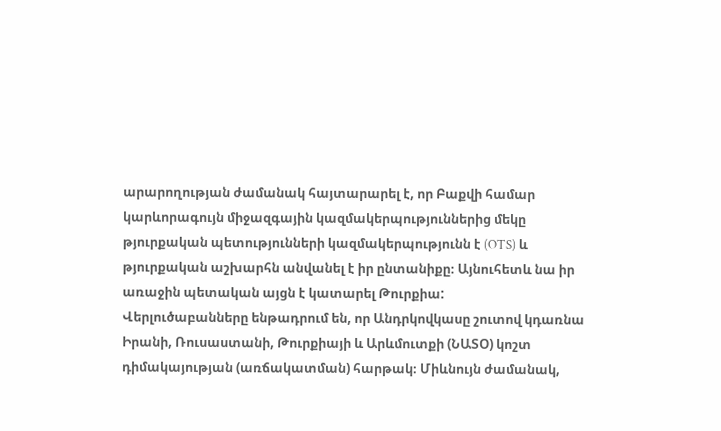արարողության ժամանակ հայտարարել է, որ Բաքվի համար կարևորագույն միջազգային կազմակերպություններից մեկը թյուրքական պետությունների կազմակերպությունն է (OTS) և թյուրքական աշխարհն անվանել է իր ընտանիքը։ Այնուհետև նա իր առաջին պետական այցն է կատարել Թուրքիա:
Վերլուծաբանները ենթադրում են, որ Անդրկովկասը շուտով կդառնա Իրանի, Ռուսաստանի, Թուրքիայի և Արևմուտքի (ՆԱՏՕ) կոշտ դիմակայության (առճակատման) հարթակ։ Միևնույն ժամանակ,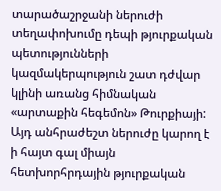տարածաշրջանի ներուժի տեղափոխումը դեպի թյուրքական պետությունների կազմակերպություն շատ դժվար կլինի առանց հիմնական «արտաքին հեգեմոն» Թուրքիայի: Այդ անհրաժեշտ ներուժը կարող է ի հայտ գալ միայն հետխորհրդային թյուրքական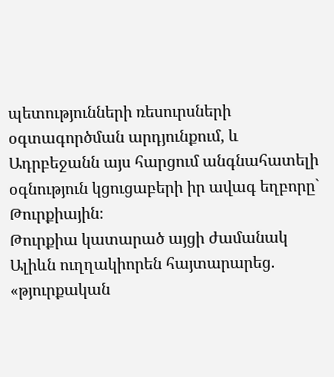պետությունների ռեսուրսների օգտագործման արդյունքում, և Ադրբեջանն այս հարցում անգնահատելի օգնություն կցուցաբերի իր ավագ եղբորը` Թուրքիային։
Թուրքիա կատարած այցի ժամանակ Ալիևն ուղղակիորեն հայտարարեց. «թյուրքական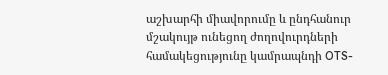աշխարհի միավորումը և ընդհանուր մշակույթ ունեցող ժողովուրդների համակեցությունը կամրապնդի OTS-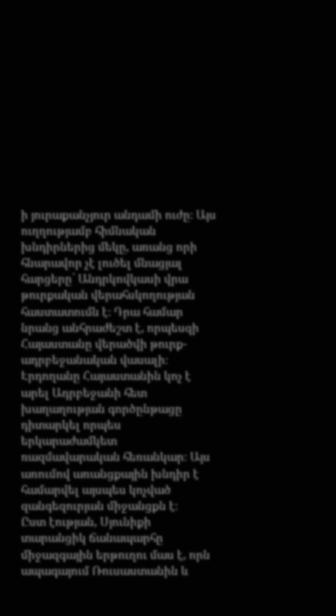ի յուրաքանչյուր անդամի ուժը։ Այս ուղղությամբ հիմնական խնդիրներից մեկը, առանց որի հնարավոր չէ լուծել մնացյալ հարցերը` Անդրկովկասի վրա թուրքական վերահսկողության հաստատումն է։ Դրա համար նրանց անհրաժեշտ է, որպեսզի Հայաստանը վերածվի թուրք-ադրբեջանական վասալի։ Էրդողանը Հայաստանին կոչ է արել Ադրբեջանի հետ խաղաղության գործընթացը դիտարկել որպես երկարաժամկետ ռազմավարական հեռանկար։ Այս առումով առանցքային խնդիր է համարվել այսպես կոչված զանգեզուրյան միջանցքն է։
Ըստ էության, Սյունիքի տարանցիկ ճանապարհը միջազգային երթուղու մաս է, որն ապագայում Ռուսաստանին և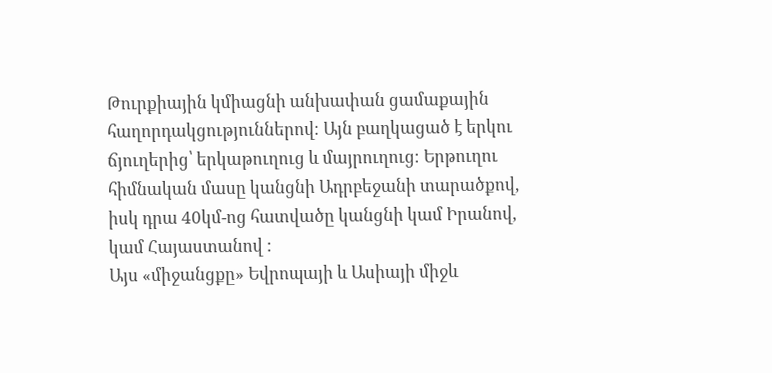Թուրքիային կմիացնի անխափան ցամաքային հաղորդակցություններով։ Այն բաղկացած է երկու ճյուղերից՝ երկաթուղուց և մայրուղուց։ Երթուղու հիմնական մասը կանցնի Ադրբեջանի տարածքով, իսկ դրա 40կմ-ոց հատվածը կանցնի կամ Իրանով, կամ Հայաստանով :
Այս «միջանցքը» Եվրոպայի և Ասիայի միջև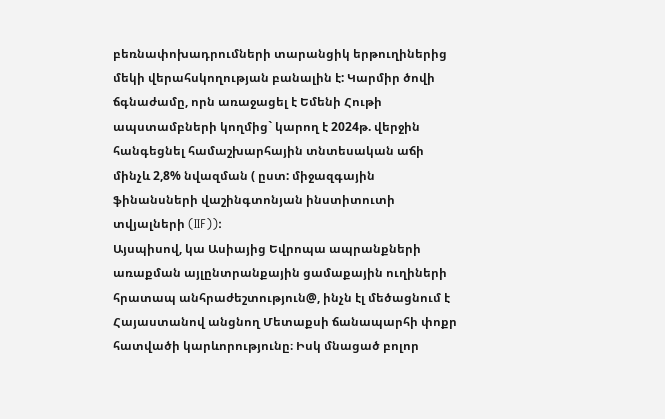բեռնափոխադրումների տարանցիկ երթուղիներից մեկի վերահսկողության բանալին է: Կարմիր ծովի ճգնաժամը, որն առաջացել է Եմենի Հութի ապստամբների կողմից` կարող է 2024թ. վերջին հանգեցնել համաշխարհային տնտեսական աճի մինչև 2,8% նվազման ( ըստ: միջազգային ֆինանսների վաշինգտոնյան ինստիտուտի տվյալների (IIF)):
Այսպիսով, կա Ասիայից Եվրոպա ապրանքների առաքման այլընտրանքային ցամաքային ուղիների հրատապ անհրաժեշտություն@, ինչն էլ մեծացնում է Հայաստանով անցնող Մետաքսի ճանապարհի փոքր հատվածի կարևորությունը։ Իսկ մնացած բոլոր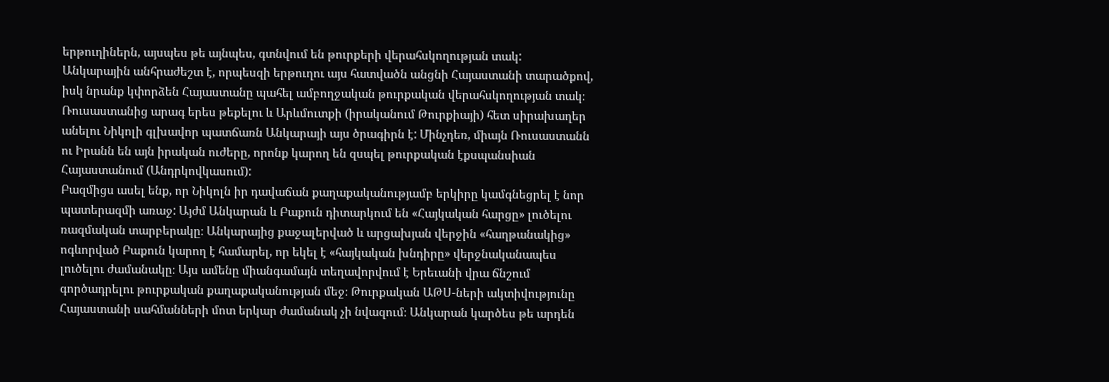երթուղիներն, այսպես թե այնպես, գտնվում են թուրքերի վերահսկողության տակ:
Անկարային անհրաժեշտ է, որպեսզի երթուղու այս հատվածն անցնի Հայաստանի տարածքով, իսկ նրանք կփորձեն Հայաստանը պահել ամբողջական թուրքական վերահսկողության տակ։
Ռուսաստանից արագ երես թեքելու և Արևմուտքի (իրականում Թուրքիայի) հետ սիրախաղեր անելու Նիկոլի գլխավոր պատճառն Անկարայի այս ծրագիրն է: Մինչդեռ, միայն Ռուսաստանն ու Իրանն են այն իրական ուժերը, որոնք կարող են զսպել թուրքական էքսպանսիան Հայաստանում (Անդրկովկասում):
Բազմիցս ասել ենք, որ Նիկոլն իր դավաճան քաղաքականությամբ երկիրը կամգնեցրել է նոր պատերազմի առաջ: Այժմ Անկարան և Բաքուն դիտարկում են «Հայկական հարցը» լուծելու ռազմական տարբերակը։ Անկարայից քաջալերված և արցախյան վերջին «հաղթանակից» ոգևորված Բաքուն կարող է համարել, որ եկել է «հայկական խնդիրը» վերջնականապես լուծելու ժամանակը։ Այս ամենը միանգամայն տեղավորվում է Երեւանի վրա ճնշում գործադրելու թուրքական քաղաքականության մեջ։ Թուրքական ԱԹՍ-ների ակտիվությունը Հայաստանի սահմանների մոտ երկար ժամանակ չի նվազում։ Անկարան կարծես թե արդեն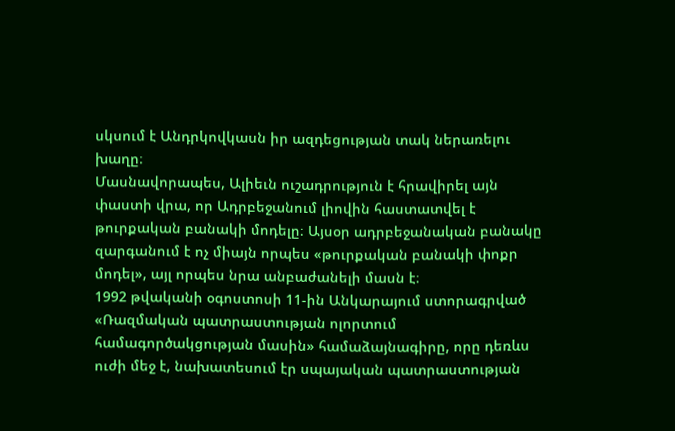սկսում է Անդրկովկասն իր ազդեցության տակ ներառելու խաղը։
Մասնավորապես, Ալիեւն ուշադրություն է հրավիրել այն փաստի վրա, որ Ադրբեջանում լիովին հաստատվել է թուրքական բանակի մոդելը։ Այսօր ադրբեջանական բանակը զարգանում է ոչ միայն որպես «թուրքական բանակի փոքր մոդել», այլ որպես նրա անբաժանելի մասն է։
1992 թվականի օգոստոսի 11-ին Անկարայում ստորագրված «Ռազմական պատրաստության ոլորտում համագործակցության մասին» համաձայնագիրը, որը դեռևս ուժի մեջ է, նախատեսում էր սպայական պատրաստության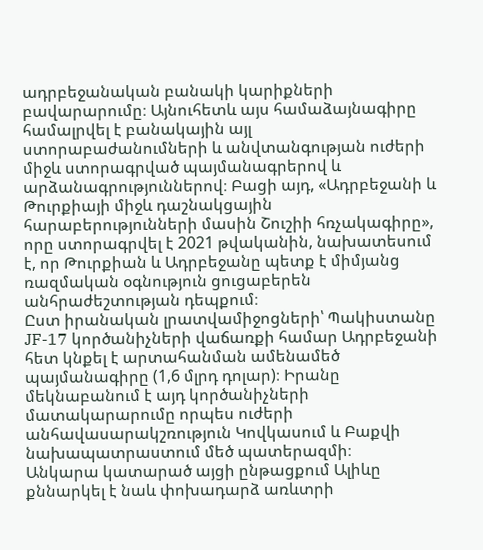ադրբեջանական բանակի կարիքների բավարարումը։ Այնուհետև այս համաձայնագիրը համալրվել է բանակային այլ ստորաբաժանումների և անվտանգության ուժերի միջև ստորագրված պայմանագրերով և արձանագրություններով։ Բացի այդ, «Ադրբեջանի և Թուրքիայի միջև դաշնակցային հարաբերությունների մասին Շուշիի հռչակագիրը», որը ստորագրվել է 2021 թվականին, նախատեսում է, որ Թուրքիան և Ադրբեջանը պետք է միմյանց ռազմական օգնություն ցուցաբերեն անհրաժեշտության դեպքում։
Ըստ իրանական լրատվամիջոցների՝ Պակիստանը JF-17 կործանիչների վաճառքի համար Ադրբեջանի հետ կնքել է արտահանման ամենամեծ պայմանագիրը (1,6 մլրդ դոլար)։ Իրանը մեկնաբանում է այդ կործանիչների մատակարարումը որպես ուժերի անհավասարակշռություն Կովկասում և Բաքվի նախապատրաստում մեծ պատերազմի։
Անկարա կատարած այցի ընթացքում Ալիևը քննարկել է նաև փոխադարձ առևտրի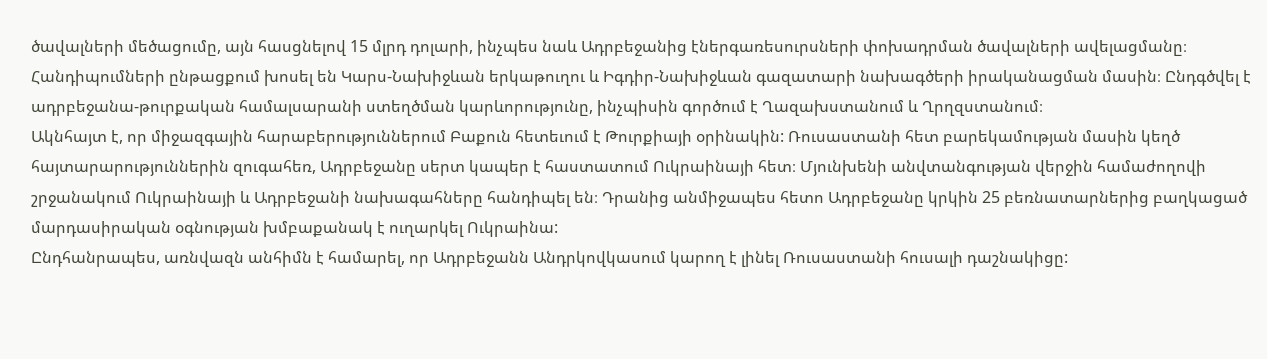ծավալների մեծացումը, այն հասցնելով 15 մլրդ դոլարի, ինչպես նաև Ադրբեջանից էներգառեսուրսների փոխադրման ծավալների ավելացմանը։ Հանդիպումների ընթացքում խոսել են Կարս-Նախիջևան երկաթուղու և Իգդիր-Նախիջևան գազատարի նախագծերի իրականացման մասին։ Ընդգծվել է ադրբեջանա-թուրքական համալսարանի ստեղծման կարևորությունը, ինչպիսին գործում է Ղազախստանում և Ղրղզստանում։
Ակնհայտ է, որ միջազգային հարաբերություններում Բաքուն հետեւում է Թուրքիայի օրինակին: Ռուսաստանի հետ բարեկամության մասին կեղծ հայտարարություններին զուգահեռ, Ադրբեջանը սերտ կապեր է հաստատում Ուկրաինայի հետ։ Մյունխենի անվտանգության վերջին համաժողովի շրջանակում Ուկրաինայի և Ադրբեջանի նախագահները հանդիպել են։ Դրանից անմիջապես հետո Ադրբեջանը կրկին 25 բեռնատարներից բաղկացած մարդասիրական օգնության խմբաքանակ է ուղարկել Ուկրաինա:
Ընդհանրապես, առնվազն անհիմն է համարել, որ Ադրբեջանն Անդրկովկասում կարող է լինել Ռուսաստանի հուսալի դաշնակիցը: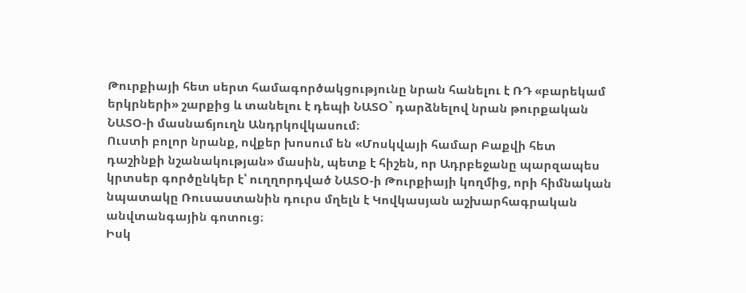Թուրքիայի հետ սերտ համագործակցությունը նրան հանելու է ՌԴ «բարեկամ երկրների» շարքից և տանելու է դեպի ՆԱՏՕ` դարձնելով նրան թուրքական ՆԱՏՕ-ի մասնաճյուղն Անդրկովկասում։
Ուստի բոլոր նրանք, ովքեր խոսում են «Մոսկվայի համար Բաքվի հետ դաշինքի նշանակության» մասին, պետք է հիշեն, որ Ադրբեջանը պարզապես կրտսեր գործընկեր է՝ ուղղորդված ՆԱՏՕ-ի Թուրքիայի կողմից, որի հիմնական նպատակը Ռուսաստանին դուրս մղելն է Կովկասյան աշխարհագրական անվտանգային գոտուց։
Իսկ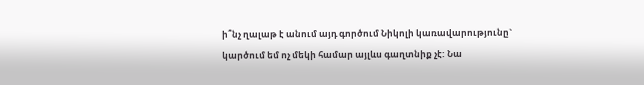ի՞նչ ղալաթ է անում այդ գործում Նիկոլի կառավարությունը` կարծում եմ ոչ մեկի համար այլևս գաղտնիք չէ: Նա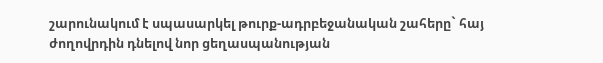շարունակում է սպասարկել թուրք-ադրբեջանական շահերը` հայ ժողովրդին դնելով նոր ցեղասպանության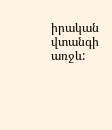իրական վտանգի առջև: